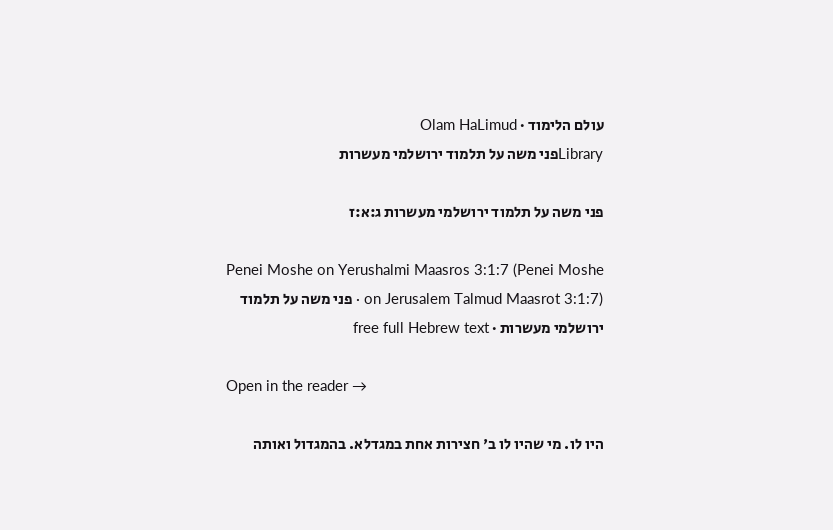עולם הלימוד · Olam HaLimud
Libraryפני משה על תלמוד ירושלמי מעשרות

פני משה על תלמוד ירושלמי מעשרות ג:א:ז

Penei Moshe on Yerushalmi Maasros 3:1:7 (Penei Moshe on Jerusalem Talmud Maasrot 3:1:7) · פני משה על תלמוד ירושלמי מעשרות · free full Hebrew text

Open in the reader →

היו לו. מי שהיו לו ב' חצירות אחת במגדלא. בהמגדול ואותה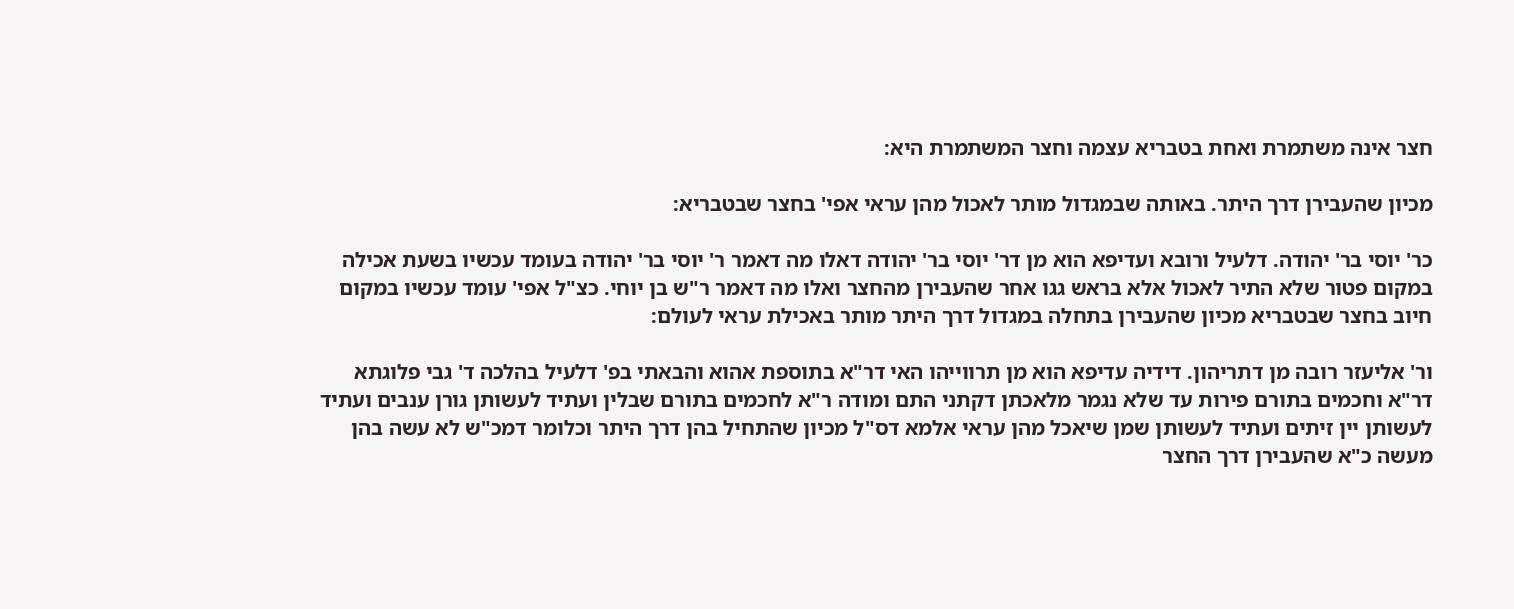חצר אינה משתמרת ואחת בטבריא עצמה וחצר המשתמרת היא:

מכיון שהעבירן דרך היתר. באותה שבמגדול מותר לאכול מהן עראי אפי' בחצר שבטבריא:

כר' יוסי בר' יהודה. דלעיל ורובא ועדיפא הוא מן דר' יוסי בר' יהודה דאלו מה דאמר ר' יוסי בר' יהודה בעומד עכשיו בשעת אכילה במקום פטור שלא התיר לאכול אלא בראש גגו אחר שהעבירן מהחצר ואלו מה דאמר ר"ש בן יוחי. כצ"ל אפי' עומד עכשיו במקום חיוב בחצר שבטבריא מכיון שהעבירן בתחלה במגדול דרך היתר מותר באכילת עראי לעולם:

ור' אליעזר רובה מן דתריהון. דידיה עדיפא הוא מן תרווייהו האי דר"א בתוספת אהוא והבאתי בפ' דלעיל בהלכה ד' גבי פלוגתא דר"א וחכמים בתורם פירות עד שלא נגמר מלאכתן דקתני התם ומודה ר"א לחכמים בתורם שבלין ועתיד לעשותן גורן ענבים ועתיד לעשותן יין זיתים ועתיד לעשותן שמן שיאכל מהן עראי אלמא דס"ל מכיון שהתחיל בהן דרך היתר וכלומר דמכ"ש לא עשה בהן מעשה כ"א שהעבירן דרך החצר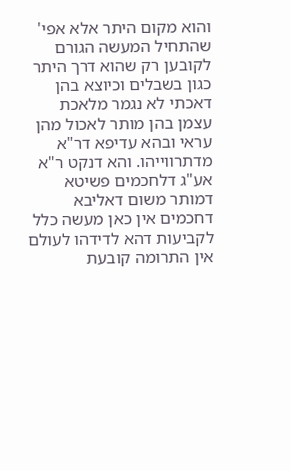והוא מקום היתר אלא אפי' שהתחיל המעשה הגורם לקובען רק שהוא דרך היתר כגון בשבלים וכיוצא בהן דאכתי לא נגמר מלאכת עצמן בהן מותר לאכול מהן עראי ובהא עדיפא דר"א מדתרווייהו. והא דנקט ר"א אע"ג דלחכמים פשיטא דמותר משום דאליבא דחכמים אין כאן מעשה כלל לקביעות דהא לדידהו לעולם אין התרומה קובעת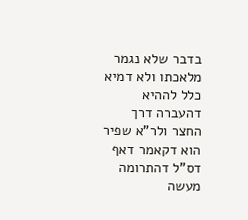בדבר שלא נגמר מלאכתו ולא דמיא כלל לההיא דהעברה דרך החצר ולר"א שפיר הוא דקאמר דאף דס"ל דהתרומה מעשה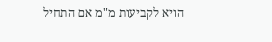הויא לקביעות מ"מ אם התחיל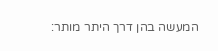המעשה בהן דרך היתר מותר: